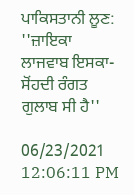ਪਾਕਿਸਤਾਨੀ ਲੂਣ: ''ਜ਼ਾਇਕਾ ਲਾਜਵਾਬ ਇਸਕਾ-ਸੋਂਹਦੀ ਰੰਗਤ ਗੁਲਾਬ ਸੀ ਹੈ''

06/23/2021 12:06:11 PM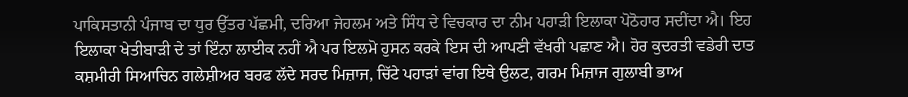ਪਾਕਿਸਤਾਨੀ ਪੰਜਾਬ ਦਾ ਧੁਰ ਉੱਤਰ ਪੱਛਮੀ, ਦਰਿਆ ਜੇਹਲਮ ਅਤੇ ਸਿੰਧ ਦੇ ਵਿਚਕਾਰ ਦਾ ਨੀਮ ਪਹਾੜੀ ਇਲਾਕਾ ਪੋਠੋਹਾਰ ਸਦੀਂਦਾ ਐ। ਇਹ ਇਲਾਕਾ ਖੇਤੀਬਾੜੀ ਦੇ ਤਾਂ ਇੰਨਾ ਲਾਈਕ ਨਹੀਂ ਐ ਪਰ ਇਲਮੋ ਹੁਸਨ ਕਰਕੇ ਇਸ ਦੀ ਆਪਣੀ ਵੱਖਰੀ ਪਛਾਣ ਐ। ਹੋਰ ਕੁਦਰਤੀ ਵਡੇਰੀ ਦਾਤ ਕਸ਼ਮੀਰੀ ਸਿਆਚਿਨ ਗਲੇਸ਼ੀਅਰ ਬਰਫ ਲੱਦੇ ਸਰਦ ਮਿਜ਼ਾਜ, ਚਿੱਟੇ ਪਹਾੜਾਂ ਵਾਂਗ ਇਥੇ ਉਲਟ, ਗਰਮ ਮਿਜ਼ਾਜ ਗੁਲਾਬੀ ਭਾਅ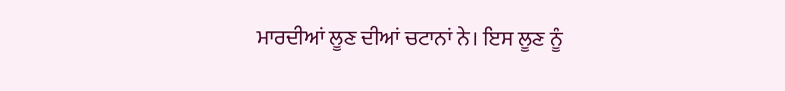ਮਾਰਦੀਆਂ ਲੂਣ ਦੀਆਂ ਚਟਾਨਾਂ ਨੇ। ਇਸ ਲੂਣ ਨੂੰ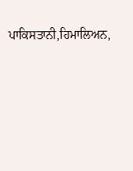ਪਾਕਿਸਤਾਨੀ,ਹਿਮਾਲਿਅਨ,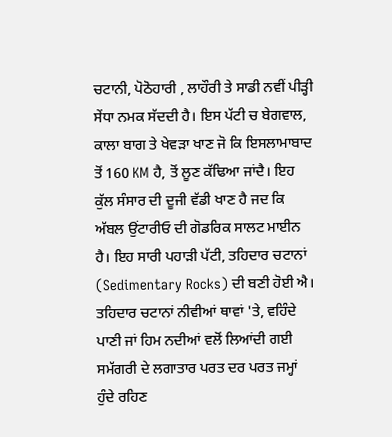ਚਟਾਨੀ, ਪੋਠੋਹਾਰੀ , ਲਾਹੌਰੀ ਤੇ ਸਾਡੀ ਨਵੀਂ ਪੀੜ੍ਹੀ ਸੇਂਧਾ ਨਮਕ ਸੱਦਦੀ ਹੈ। ਇਸ ਪੱਟੀ ਚ ਬੇਗਵਾਲ, ਕਾਲਾ ਬਾਗ ਤੇ ਖੇਵੜਾ ਖਾਣ ਜੋ ਕਿ ਇਸਲਾਮਾਬਾਦ ਤੋਂ 160 KM ਹੈ, ਤੋਂ ਲੂਣ ਕੱਢਿਆ ਜਾਂਦੈ। ਇਹ ਕੁੱਲ ਸੰਸਾਰ ਦੀ ਦੂਜੀ ਵੱਡੀ ਖਾਣ ਹੈ ਜਦ ਕਿ ਅੱਬਲ ਉਂਟਾਰੀਓ ਦੀ ਗੋਡਰਿਕ ਸਾਲਟ ਮਾਈਨ ਹੈ। ਇਹ ਸਾਰੀ ਪਹਾੜੀ ਪੱਟੀ, ਤਹਿਦਾਰ ਚਟਾਨਾਂ (Sedimentary Rocks) ਦੀ ਬਣੀ ਹੋਈ ਐ। ਤਹਿਦਾਰ ਚਟਾਨਾਂ ਨੀਵੀਆਂ ਥਾਵਾਂ 'ਤੇ, ਵਹਿੰਦੇ ਪਾਣੀ ਜਾਂ ਹਿਮ ਨਦੀਆਂ ਵਲੋਂ ਲਿਆਂਦੀ ਗਈ ਸਮੱਗਰੀ ਦੇ ਲਗਾਤਾਰ ਪਰਤ ਦਰ ਪਰਤ ਜਮ੍ਹਾਂ ਹੁੰਦੇ ਰਹਿਣ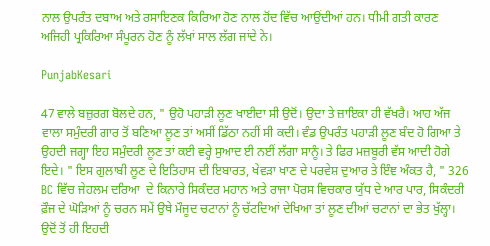ਨਾਲ ਉਪਰੰਤ ਦਬਾਅ ਅਤੇ ਰਸਾਇਣਕ ਕਿਰਿਆ ਹੋਣ ਨਾਲ ਹੋਂਦ ਵਿੱਚ ਆਉਂਦੀਆਂ ਹਨ। ਧੀਮੀ ਗਤੀ ਕਾਰਣ ਅਜਿਹੀ ਪ੍ਰਕਿਰਿਆ ਸੰਪੂਰਨ ਹੋਣ ਨੂੰ ਲੱਖਾਂ ਸਾਲ ਲੱਗ ਜਾਂਦੇ ਨੇ।

PunjabKesari

47 ਵਾਲੇ ਬਜ਼ੁਰਗ ਬੋਲਦੇ ਹਨ, " ਉਹੋ ਪਹਾੜੀ ਲੂਣ ਖਾਈਦਾ ਸੀ ਉਦੋਂ। ਉਦਾ ਤੇ ਜ਼ਾਇਕਾ ਹੀ ਵੱਖਰੈ। ਆਹ ਅੱਜ ਵਾਲਾ ਸਮੁੰਦਰੀ ਗਾਰ ਤੋਂ ਬਣਿਆ ਲੂਣ ਤਾਂ ਅਸੀਂ ਡਿੱਠਾ ਨਹੀਂ ਸੀ ਕਦੀ। ਵੰਡ ਉਪਰੰਤ ਪਹਾੜੀ ਲੂਣ ਬੰਦ ਹੋ ਗਿਆ ਤੇ ਉਹਦੀ ਜਗ੍ਹਾ ਇਹ ਸਮੁੰਦਰੀ ਲੂਣ ਤਾਂ ਕਈ ਵਰ੍ਹੇ ਸੁਆਦ ਈ ਨਈਂ ਲੱਗਾ ਸਾਨੂੰ। ਤੇ ਫਿਰ ਮਜ਼ਬੂਰੀ ਵੱਸ ਆਦੀ ਹੋਗੇ ਇਦੇ। " ਇਸ ਗੁਲਾਬੀ ਲੂਣ ਦੇ ਇਤਿਹਾਸ ਦੀ ਇਬਾਰਤ, ਖੇਵੜਾ ਖਾਣ ਦੇ ਪਰਵੇਸ਼ ਦੁਆਰ ਤੇ ਇੰਞ ਅੰਕਤ ਹੈ, " 326 BC ਵਿੱਚ ਜੇਹਲਮ ਦਰਿਆ  ਦੇ ਕਿਨਾਰੇ ਸਿਕੰਦਰ ਮਹਾਨ ਅਤੇ ਰਾਜਾ ਪੋਰਸ ਵਿਚਕਾਰ ਯੁੱਧ ਦੇ ਆਰ ਪਾਰ, ਸਿਕੰਦਰੀ ਫ਼ੌਜ ਦੇ ਘੋੜਿਆਂ ਨੂੰ ਚਰਨ ਸਮੇਂ ਉਥੇ ਮੌਜੂਦ ਚਟਾਨਾਂ ਨੂੰ ਚੱਟਦਿਆਂ ਦੇਖਿਆ ਤਾਂ ਲੂਣ ਦੀਆਂ ਚਟਾਨਾਂ ਦਾ ਭੇਤ ਖੁੱਲ੍ਹਾ। ਉਦੋਂ ਤੋਂ ਹੀ ਇਹਦੀ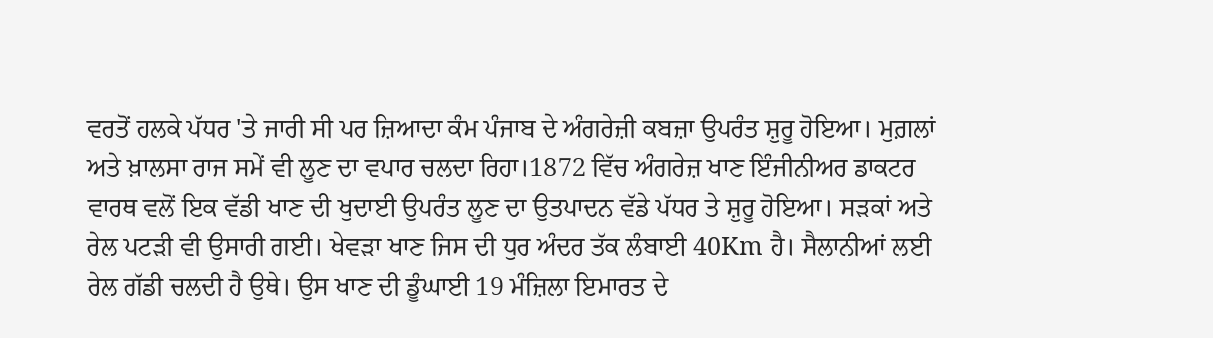ਵਰਤੋਂ ਹਲਕੇ ਪੱਧਰ 'ਤੇ ਜਾਰੀ ਸੀ ਪਰ ਜ਼ਿਆਦਾ ਕੰਮ ਪੰਜਾਬ ਦੇ ਅੰਗਰੇਜ਼ੀ ਕਬਜ਼ਾ ਉਪਰੰਤ ਸ਼ੁਰੂ ਹੋਇਆ। ਮੁਗ਼ਲਾਂ ਅਤੇ ਖ਼ਾਲਸਾ ਰਾਜ ਸਮੇਂ ਵੀ ਲੂਣ ਦਾ ਵਪਾਰ ਚਲਦਾ ਰਿਹਾ।1872 ਵਿੱਚ ਅੰਗਰੇਜ਼ ਖਾਣ ਇੰਜੀਨੀਅਰ ਡਾਕਟਰ ਵਾਰਥ ਵਲੋਂ ਇਕ ਵੱਡੀ ਖਾਣ ਦੀ ਖੁਦਾਈ ਉਪਰੰਤ ਲੂਣ ਦਾ ਉਤਪਾਦਨ ਵੱਡੇ ਪੱਧਰ ਤੇ ਸ਼ੁਰੂ ਹੋਇਆ। ਸੜਕਾਂ ਅਤੇ ਰੇਲ ਪਟੜੀ ਵੀ ਉਸਾਰੀ ਗਈ। ਖੇਵੜਾ ਖਾਣ ਜਿਸ ਦੀ ਧੁਰ ਅੰਦਰ ਤੱਕ ਲੰਬਾਈ 40Km ਹੈ। ਸੈਲਾਨੀਆਂ ਲਈ  ਰੇਲ ਗੱਡੀ ਚਲਦੀ ਹੈ ਉਥੇ। ਉਸ ਖਾਣ ਦੀ ਡੂੰਘਾਈ 19 ਮੰਜ਼ਿਲਾ ਇਮਾਰਤ ਦੇ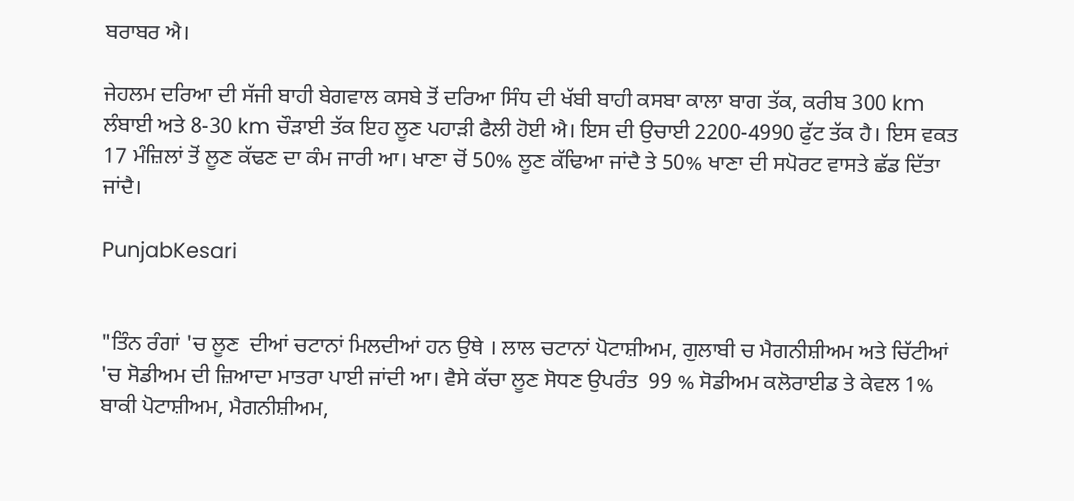ਬਰਾਬਰ ਐ।

ਜੇਹਲਮ ਦਰਿਆ ਦੀ ਸੱਜੀ ਬਾਹੀ ਬੇਗਵਾਲ ਕਸਬੇ ਤੋਂ ਦਰਿਆ ਸਿੰਧ ਦੀ ਖੱਬੀ ਬਾਹੀ ਕਸਬਾ ਕਾਲਾ ਬਾਗ ਤੱਕ, ਕਰੀਬ 300 km  ਲੰਬਾਈ ਅਤੇ 8-30 km ਚੌੜਾਈ ਤੱਕ ਇਹ ਲੂਣ ਪਹਾੜੀ ਫੈਲੀ ਹੋਈ ਐ। ਇਸ ਦੀ ਉਚਾਈ 2200-4990 ਫੁੱਟ ਤੱਕ ਹੈ। ਇਸ ਵਕਤ 17 ਮੰਜ਼ਿਲਾਂ ਤੋਂ ਲੂਣ ਕੱਢਣ ਦਾ ਕੰਮ ਜਾਰੀ ਆ। ਖਾਣਾ ਚੋਂ 50% ਲੂਣ ਕੱਢਿਆ ਜਾਂਦੈ ਤੇ 50% ਖਾਣਾ ਦੀ ਸਪੋਰਟ ਵਾਸਤੇ ਛੱਡ ਦਿੱਤਾ ਜਾਂਦੈ।

PunjabKesari


"ਤਿੰਨ ਰੰਗਾਂ 'ਚ ਲੂਣ  ਦੀਆਂ ਚਟਾਨਾਂ ਮਿਲਦੀਆਂ ਹਨ ਉਥੇ । ਲਾਲ ਚਟਾਨਾਂ ਪੋਟਾਸ਼ੀਅਮ, ਗੁਲਾਬੀ ਚ ਮੈਗਨੀਸ਼ੀਅਮ ਅਤੇ ਚਿੱਟੀਆਂ 'ਚ ਸੋਡੀਅਮ ਦੀ ਜ਼ਿਆਦਾ ਮਾਤਰਾ ਪਾਈ ਜਾਂਦੀ ਆ। ਵੈਸੇ ਕੱਚਾ ਲੂਣ ਸੋਧਣ ਉਪਰੰਤ  99 % ਸੋਡੀਅਮ ਕਲੋਰਾਈਡ ਤੇ ਕੇਵਲ 1% ਬਾਕੀ ਪੋਟਾਸ਼ੀਅਮ, ਮੈਗਨੀਸ਼ੀਅਮ,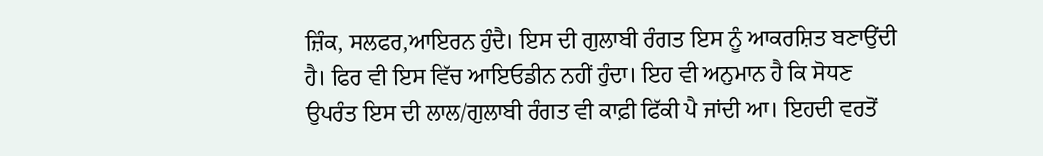ਜ਼ਿੰਕ, ਸਲਫਰ,ਆਇਰਨ ਹੁੰਦੈ। ਇਸ ਦੀ ਗੁਲਾਬੀ ਰੰਗਤ ਇਸ ਨੂੰ ਆਕਰਸ਼ਿਤ ਬਣਾਉਂਦੀ ਹੈ। ਫਿਰ ਵੀ ਇਸ ਵਿੱਚ ਆਇਓਡੀਨ ਨਹੀਂ ਹੁੰਦਾ। ਇਹ ਵੀ ਅਨੁਮਾਨ ਹੈ ਕਿ ਸੋਧਣ ਉਪਰੰਤ ਇਸ ਦੀ ਲਾਲ/ਗੁਲਾਬੀ ਰੰਗਤ ਵੀ ਕਾਫ਼ੀ ਫਿੱਕੀ ਪੈ ਜਾਂਦੀ ਆ। ਇਹਦੀ ਵਰਤੋਂ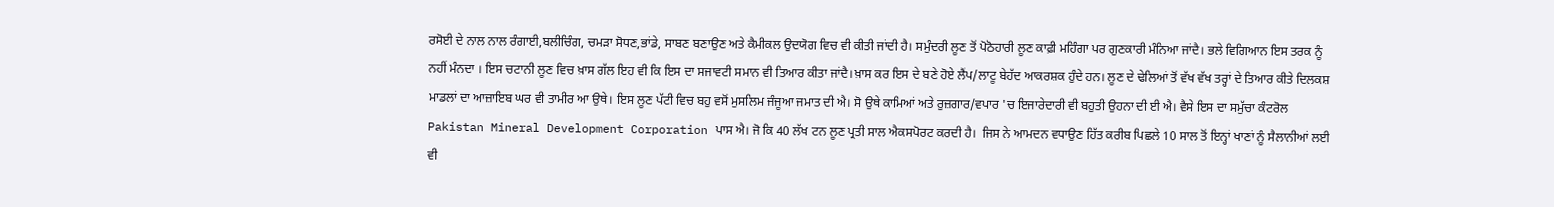ਰਸੋਈ ਦੇ ਨਾਲ ਨਾਲ ਰੰਗਾਈ,ਬਲੀਚਿੰਗ, ਚਮੜਾ ਸੋਧਣ,ਭਾਂਡੇ, ਸਾਬਣ ਬਣਾਉਣ ਅਤੇ ਕੈਮੀਕਲ ਉਦਯੋਗ ਵਿਚ ਵੀ ਕੀਤੀ ਜਾਂਦੀ ਹੈ। ਸਮੁੰਦਰੀ ਲੂਣ ਤੋਂ ਪੋਠੋਹਾਰੀ ਲੂਣ ਕਾਫ਼ੀ ਮਹਿੰਗਾ ਪਰ ਗੁਣਕਾਰੀ ਮੰਨਿਆ ਜਾਂਦੈ। ਭਲੇ ਵਿਗਿਆਨ ਇਸ ਤਰਕ ਨੂੰ ਨਹੀਂ ਮੰਨਦਾ । ਇਸ ਚਟਾਨੀ ਲੂਣ ਵਿਚ ਖ਼ਾਸ ਗੱਲ ਇਹ ਵੀ ਕਿ ਇਸ ਦਾ ਸਜਾਵਟੀ ਸਮਾਨ ਵੀ ਤਿਆਰ ਕੀਤਾ ਜਾਂਦੈ।ਖ਼ਾਸ ਕਰ ਇਸ ਦੇ ਬਣੇ ਹੋਏ ਲੈਂਪ/ਲਾਟੂ ਬੇਹੱਦ ਆਕਰਸ਼ਕ ਹੁੰਦੇ ਹਨ। ਲੂਣ ਦੇ ਢੇਲਿਆਂ ਤੋਂ ਵੱਖ ਵੱਖ ਤਰ੍ਹਾਂ ਦੇ ਤਿਆਰ ਕੀਤੇ ਦਿਲਕਸ਼ ਮਾਡਲਾਂ ਦਾ ਆਜ਼ਾਇਬ ਘਰ ਵੀ ਤਾਮੀਰ ਆ ਉਥੇ। ਇਸ ਲੂਣ ਪੱਟੀ ਵਿਚ ਬਹੁ ਵਸੋਂ ਮੁਸਲਿਮ ਜੰਜੂਆ ਜਮਾਤ ਦੀ ਐ। ਸੋ ਉਥੇ ਕਾਮਿਆਂ ਅਤੇ ਰੁਜ਼ਗਾਰ/ਵਪਾਰ 'ਚ ਇਜਾਰੇਦਾਰੀ ਵੀ ਬਹੁਤੀ ਉਹਨਾ ਦੀ ਈ ਐ। ਵੈਸੇ ਇਸ ਦਾ ਸਮੁੱਚਾ ਕੰਟਰੋਲ Pakistan Mineral Development Corporation ਪਾਸ ਐ। ਜੋ ਕਿ 40 ਲੱਖ ਟਨ ਲੂਣ ਪ੍ਰਤੀ ਸਾਲ ਐਕਸਪੋਰਟ ਕਰਦੀ ਹੈ।  ਜਿਸ ਨੇ ਆਮਦਨ ਵਧਾਉਣ ਹਿੱਤ ਕਰੀਬ ਪਿਛਲੇ 10 ਸਾਲ ਤੋਂ ਇਨ੍ਹਾਂ ਖਾਣਾਂ ਨੂੰ ਸੈਲਾਨੀਆਂ ਲਈ ਵੀ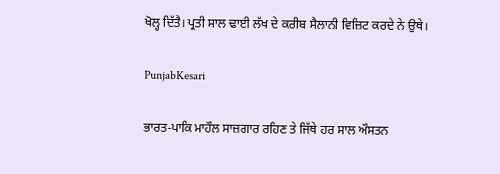ਖੋਲ੍ਹ ਦਿੱਤੈ। ਪ੍ਰਤੀ ਸਾਲ ਢਾਈ ਲੱਖ ਦੇ ਕਰੀਬ ਸੈਲਾਨੀ ਵਿਜ਼ਿਟ ਕਰਦੇ ਨੇ ਉਥੇ।

PunjabKesari

ਭਾਰਤ-ਪਾਕਿ ਮਾਹੌਲ ਸਾਜ਼ਗਾਰ ਰਹਿਣ ਤੇ ਜਿੱਥੇ ਹਰ ਸਾਲ ਔਸਤਨ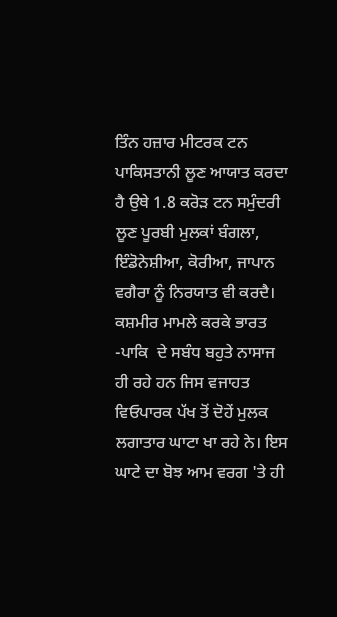ਤਿੰਨ ਹਜ਼ਾਰ ਮੀਟਰਕ ਟਨ ਪਾਕਿਸਤਾਨੀ ਲੂਣ ਆਯਾਤ ਕਰਦਾ ਹੈ ਉਥੇ 1.8 ਕਰੋੜ ਟਨ ਸਮੁੰਦਰੀ ਲੂਣ ਪੂਰਬੀ ਮੁਲਕਾਂ ਬੰਗਲਾ, ਇੰਡੋਨੇਸ਼ੀਆ, ਕੋਰੀਆ, ਜਾਪਾਨ ਵਗੈਰਾ ਨੂੰ ਨਿਰਯਾਤ ਵੀ ਕਰਦੈ। ਕਸ਼ਮੀਰ ਮਾਮਲੇ ਕਰਕੇ ਭਾਰਤ -ਪਾਕਿ  ਦੇ ਸਬੰਧ ਬਹੁਤੇ ਨਾਸਾਜ ਹੀ ਰਹੇ ਹਨ ਜਿਸ ਵਜਾਹਤ ਵਿਓਪਾਰਕ ਪੱਖ ਤੋਂ ਦੋਹੇਂ ਮੁਲਕ ਲਗਾਤਾਰ ਘਾਟਾ ਖਾ ਰਹੇ ਨੇ। ਇਸ ਘਾਟੇ ਦਾ ਬੋਝ ਆਮ ਵਰਗ 'ਤੇ ਹੀ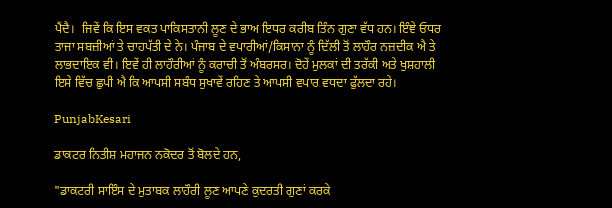ਪੈਂਦੈ।  ਜਿਵੇਂ ਕਿ ਇਸ ਵਕਤ ਪਾਕਿਸਤਾਨੀ ਲੂਣ ਦੇ ਭਾਅ ਇਧਰ ਕਰੀਬ ਤਿੰਨ ਗੁਣਾ ਵੱਧ ਹਨ। ਇੰਞੇ ਓਧਰ ਤਾਜਾ ਸਬਜ਼ੀਆਂ ਤੇ ਚਾਹਪੱਤੀ ਦੇ ਨੇ। ਪੰਜਾਬ ਦੇ ਵਪਾਰੀਆਂ/ਕਿਸਾਨਾ ਨੂੰ ਦਿੱਲੀ ਤੋਂ ਲਾਹੌਰ ਨਜ਼ਦੀਕ ਐ ਤੇ ਲਾਭਦਾਇਕ ਵੀ। ਇਵੇਂ ਹੀ ਲਾਹੌਰੀਆਂ ਨੂੰ ਕਰਾਚੀ ਤੋਂ ਅੰਬਰਸਰ। ਦੋਹੇਂ ਮੁਲਕਾਂ ਦੀ ਤਰੱਕੀ ਅਤੇ ਖੁਸ਼ਹਾਲੀ ਇਸੇ ਵਿੱਚ ਛੁਪੀ ਐ ਕਿ ਆਪਸੀ ਸਬੰਧ ਸੁਖਾਵੇਂ ਰਹਿਣ ਤੇ ਆਪਸੀ ਵਪਾਰ ਵਧਦਾ ਫੁੱਲਦਾ ਰਹੇ।

PunjabKesari

ਡਾਕਟਰ ਨਿਤੀਸ਼ ਮਹਾਜਨ ਨਕੋਦਰ ਤੋਂ ਬੋਲਦੇ ਹਨ,

"ਡਾਕਟਰੀ ਸਾਇੰਸ ਦੇ ਮੁਤਾਬਕ ਲਾਹੌਰੀ ਲੂਣ ਆਪਣੇ ਕੁਦਰਤੀ ਗੁਣਾਂ ਕਰਕੇ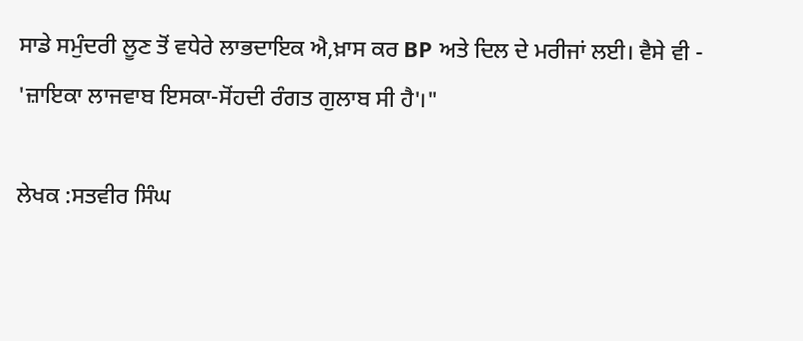ਸਾਡੇ ਸਮੁੰਦਰੀ ਲੂਣ ਤੋਂ ਵਧੇਰੇ ਲਾਭਦਾਇਕ ਐ,ਖ਼ਾਸ ਕਰ BP ਅਤੇ ਦਿਲ ਦੇ ਮਰੀਜਾਂ ਲਈ। ਵੈਸੇ ਵੀ -
'ਜ਼ਾਇਕਾ ਲਾਜਵਾਬ ਇਸਕਾ-ਸੋਂਹਦੀ ਰੰਗਤ ਗੁਲਾਬ ਸੀ ਹੈ'।"

ਲੇਖਕ :ਸਤਵੀਰ ਸਿੰਘ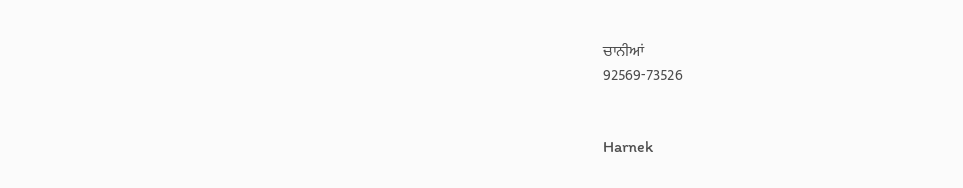ਚਾਨੀਆਂ
92569-73526


Harnek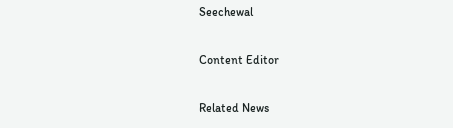Seechewal

Content Editor

Related News